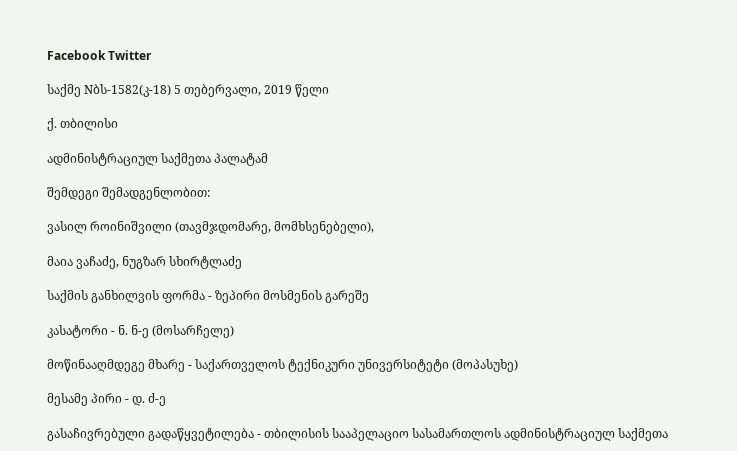Facebook Twitter

საქმე Nბს-1582(კ-18) 5 თებერვალი, 2019 წელი

ქ. თბილისი

ადმინისტრაციულ საქმეთა პალატამ

შემდეგი შემადგენლობით:

ვასილ როინიშვილი (თავმჯდომარე, მომხსენებელი),

მაია ვაჩაძე, ნუგზარ სხირტლაძე

საქმის განხილვის ფორმა - ზეპირი მოსმენის გარეშე

კასატორი - ნ. ნ-ე (მოსარჩელე)

მოწინააღმდეგე მხარე - საქართველოს ტექნიკური უნივერსიტეტი (მოპასუხე)

მესამე პირი - დ. ძ-ე

გასაჩივრებული გადაწყვეტილება - თბილისის სააპელაციო სასამართლოს ადმინისტრაციულ საქმეთა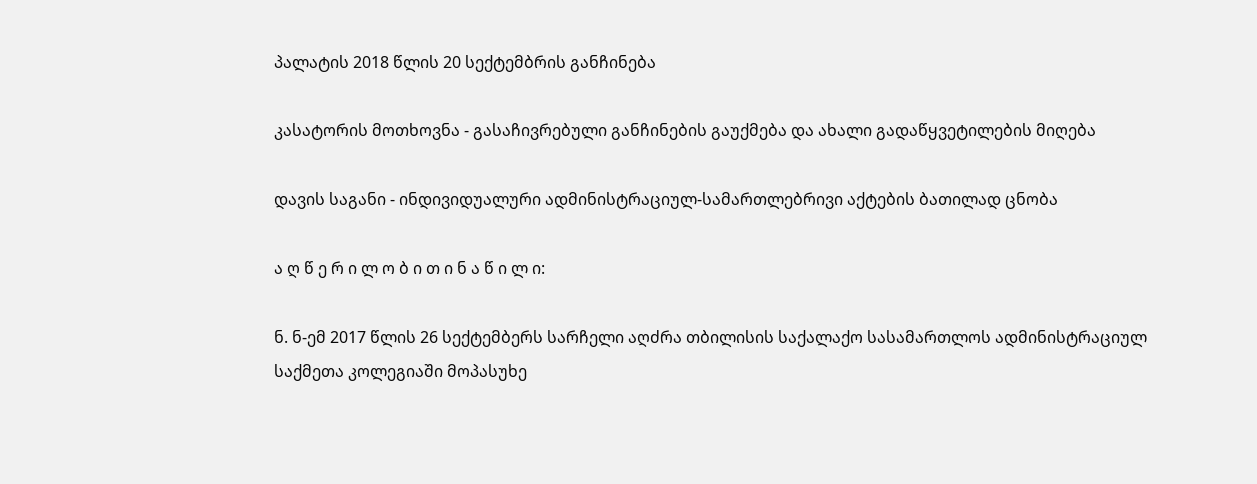პალატის 2018 წლის 20 სექტემბრის განჩინება

კასატორის მოთხოვნა - გასაჩივრებული განჩინების გაუქმება და ახალი გადაწყვეტილების მიღება

დავის საგანი - ინდივიდუალური ადმინისტრაციულ-სამართლებრივი აქტების ბათილად ცნობა

ა ღ წ ე რ ი ლ ო ბ ი თ ი ნ ა წ ი ლ ი:

ნ. ნ-ემ 2017 წლის 26 სექტემბერს სარჩელი აღძრა თბილისის საქალაქო სასამართლოს ადმინისტრაციულ საქმეთა კოლეგიაში მოპასუხე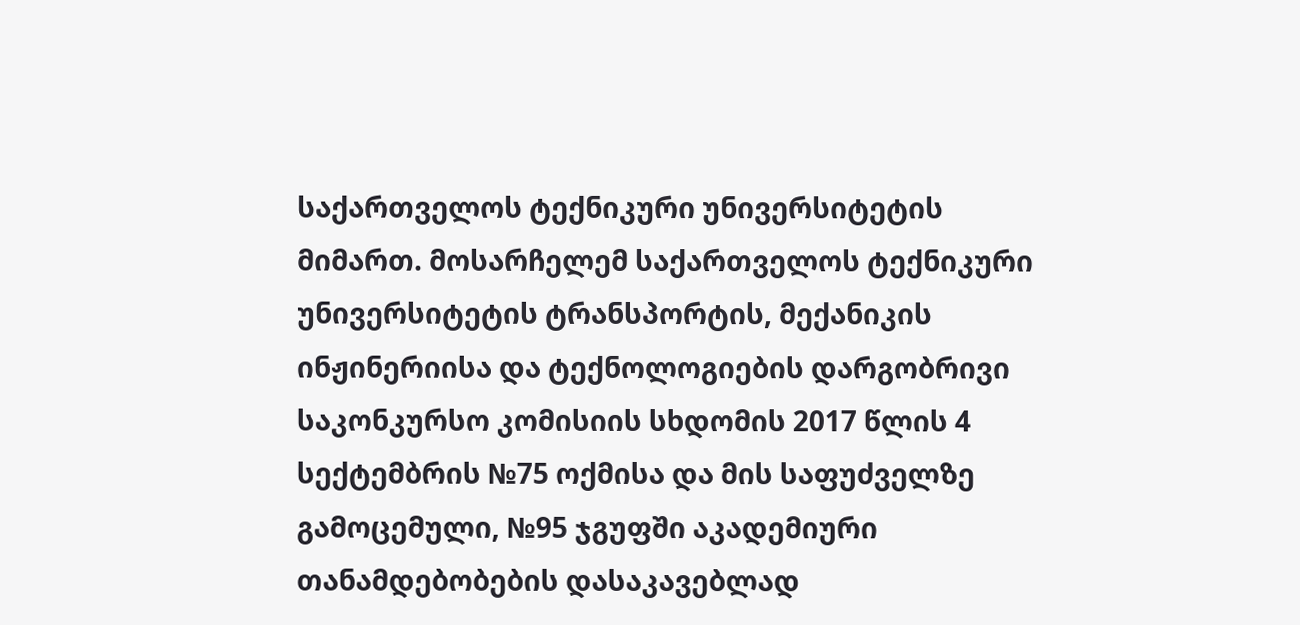საქართველოს ტექნიკური უნივერსიტეტის მიმართ. მოსარჩელემ საქართველოს ტექნიკური უნივერსიტეტის ტრანსპორტის, მექანიკის ინჟინერიისა და ტექნოლოგიების დარგობრივი საკონკურსო კომისიის სხდომის 2017 წლის 4 სექტემბრის №75 ოქმისა და მის საფუძველზე გამოცემული, №95 ჯგუფში აკადემიური თანამდებობების დასაკავებლად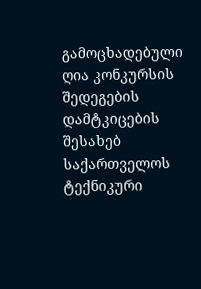გამოცხადებული ღია კონკურსის შედეგების დამტკიცების შესახებ საქართველოს ტექნიკური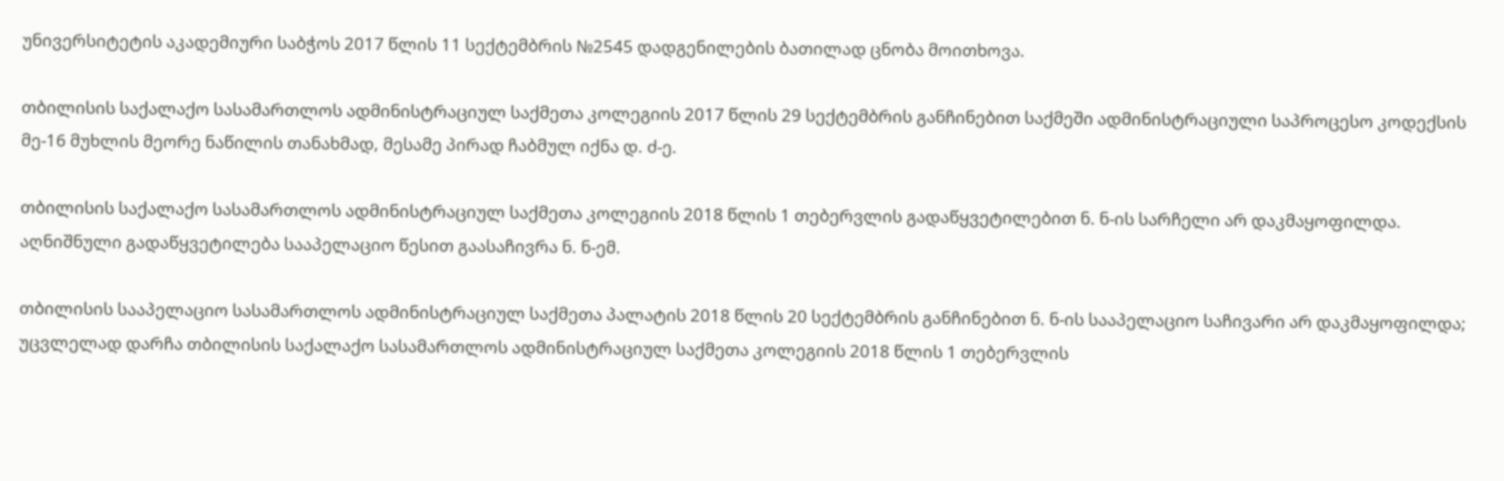უნივერსიტეტის აკადემიური საბჭოს 2017 წლის 11 სექტემბრის №2545 დადგენილების ბათილად ცნობა მოითხოვა.

თბილისის საქალაქო სასამართლოს ადმინისტრაციულ საქმეთა კოლეგიის 2017 წლის 29 სექტემბრის განჩინებით საქმეში ადმინისტრაციული საპროცესო კოდექსის მე-16 მუხლის მეორე ნაწილის თანახმად, მესამე პირად ჩაბმულ იქნა დ. ძ-ე.

თბილისის საქალაქო სასამართლოს ადმინისტრაციულ საქმეთა კოლეგიის 2018 წლის 1 თებერვლის გადაწყვეტილებით ნ. ნ-ის სარჩელი არ დაკმაყოფილდა. აღნიშნული გადაწყვეტილება სააპელაციო წესით გაასაჩივრა ნ. ნ-ემ.

თბილისის სააპელაციო სასამართლოს ადმინისტრაციულ საქმეთა პალატის 2018 წლის 20 სექტემბრის განჩინებით ნ. ნ-ის სააპელაციო საჩივარი არ დაკმაყოფილდა; უცვლელად დარჩა თბილისის საქალაქო სასამართლოს ადმინისტრაციულ საქმეთა კოლეგიის 2018 წლის 1 თებერვლის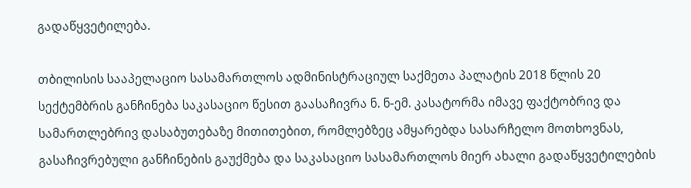გადაწყვეტილება.

თბილისის სააპელაციო სასამართლოს ადმინისტრაციულ საქმეთა პალატის 2018 წლის 20 სექტემბრის განჩინება საკასაციო წესით გაასაჩივრა ნ. ნ-ემ. კასატორმა იმავე ფაქტობრივ და სამართლებრივ დასაბუთებაზე მითითებით, რომლებზეც ამყარებდა სასარჩელო მოთხოვნას, გასაჩივრებული განჩინების გაუქმება და საკასაციო სასამართლოს მიერ ახალი გადაწყვეტილების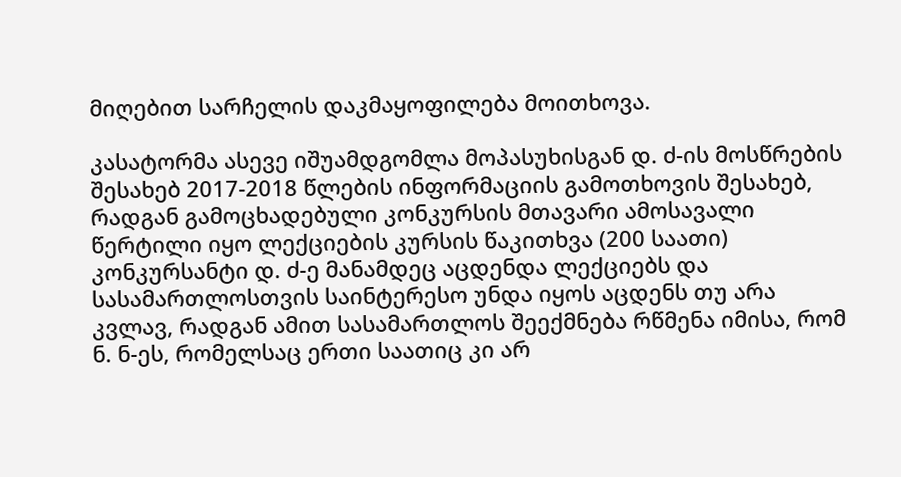მიღებით სარჩელის დაკმაყოფილება მოითხოვა.

კასატორმა ასევე იშუამდგომლა მოპასუხისგან დ. ძ-ის მოსწრების შესახებ 2017-2018 წლების ინფორმაციის გამოთხოვის შესახებ, რადგან გამოცხადებული კონკურსის მთავარი ამოსავალი წერტილი იყო ლექციების კურსის წაკითხვა (200 საათი) კონკურსანტი დ. ძ-ე მანამდეც აცდენდა ლექციებს და სასამართლოსთვის საინტერესო უნდა იყოს აცდენს თუ არა კვლავ, რადგან ამით სასამართლოს შეექმნება რწმენა იმისა, რომ ნ. ნ-ეს, რომელსაც ერთი საათიც კი არ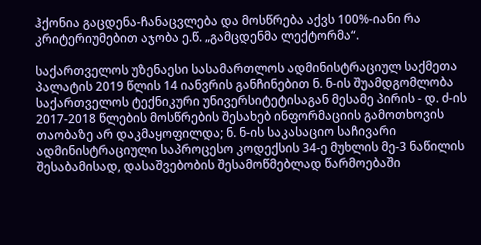ჰქონია გაცდენა-ჩანაცვლება და მოსწრება აქვს 100%-იანი რა კრიტერიუმებით აჯობა ე.წ. „გამცდენმა ლექტორმა“.

საქართველოს უზენაესი სასამართლოს ადმინისტრაციულ საქმეთა პალატის 2019 წლის 14 იანვრის განჩინებით ნ. ნ-ის შუამდგომლობა საქართველოს ტექნიკური უნივერსიტეტისაგან მესამე პირის - დ. ძ-ის 2017-2018 წლების მოსწრების შესახებ ინფორმაციის გამოთხოვის თაობაზე არ დაკმაყოფილდა; ნ. ნ-ის საკასაციო საჩივარი ადმინისტრაციული საპროცესო კოდექსის 34-ე მუხლის მე-3 ნაწილის შესაბამისად, დასაშვებობის შესამოწმებლად წარმოებაში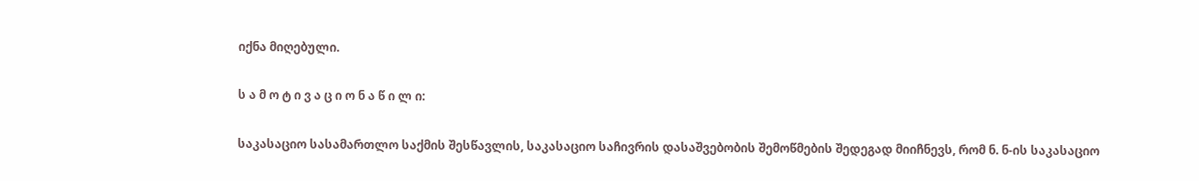იქნა მიღებული.

ს ა მ ო ტ ი ვ ა ც ი ო ნ ა წ ი ლ ი:

საკასაციო სასამართლო საქმის შესწავლის, საკასაციო საჩივრის დასაშვებობის შემოწმების შედეგად მიიჩნევს, რომ ნ. ნ-ის საკასაციო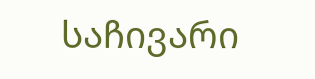საჩივარი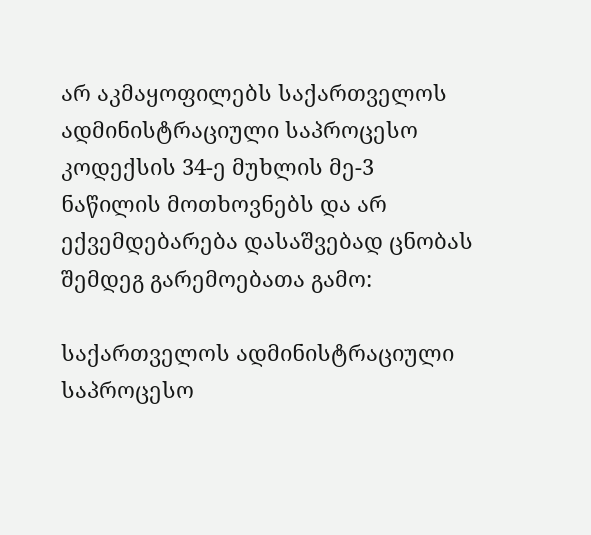არ აკმაყოფილებს საქართველოს ადმინისტრაციული საპროცესო კოდექსის 34-ე მუხლის მე-3 ნაწილის მოთხოვნებს და არ ექვემდებარება დასაშვებად ცნობას შემდეგ გარემოებათა გამო:

საქართველოს ადმინისტრაციული საპროცესო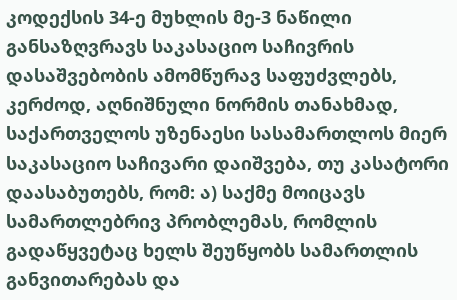კოდექსის 34-ე მუხლის მე-3 ნაწილი განსაზღვრავს საკასაციო საჩივრის დასაშვებობის ამომწურავ საფუძვლებს, კერძოდ, აღნიშნული ნორმის თანახმად, საქართველოს უზენაესი სასამართლოს მიერ საკასაციო საჩივარი დაიშვება, თუ კასატორი დაასაბუთებს, რომ: ა) საქმე მოიცავს სამართლებრივ პრობლემას, რომლის გადაწყვეტაც ხელს შეუწყობს სამართლის განვითარებას და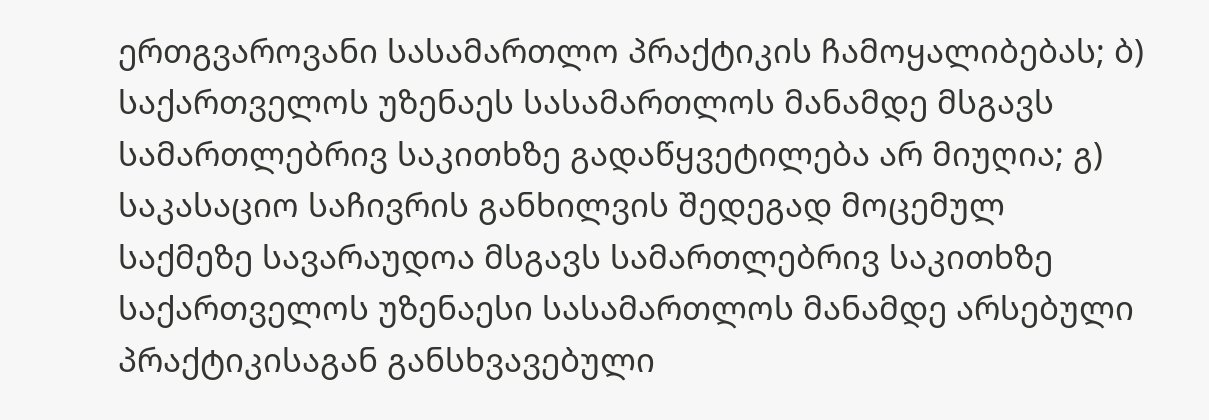ერთგვაროვანი სასამართლო პრაქტიკის ჩამოყალიბებას; ბ) საქართველოს უზენაეს სასამართლოს მანამდე მსგავს სამართლებრივ საკითხზე გადაწყვეტილება არ მიუღია; გ) საკასაციო საჩივრის განხილვის შედეგად მოცემულ საქმეზე სავარაუდოა მსგავს სამართლებრივ საკითხზე საქართველოს უზენაესი სასამართლოს მანამდე არსებული პრაქტიკისაგან განსხვავებული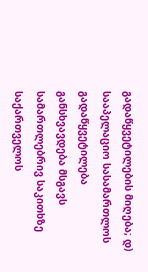გადაწყვეტილების მიღება; დ) სააპელაციო სასამართლოს გადაწყვეტილება განსხვავდება მსგავს სამართლებრივ საკითხზე საქართველოს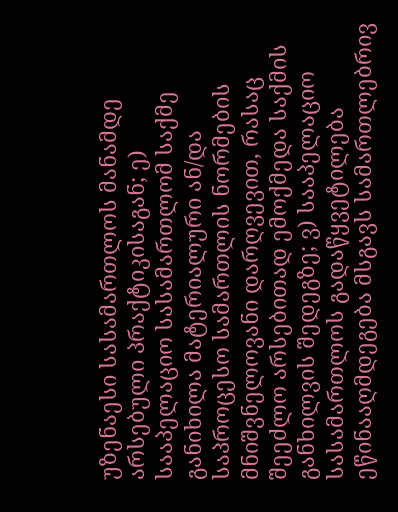უზენაესი სასამართლოს მანამდე არსებული პრაქტიკისაგან; ე) სააპელაციო სასამართლომ საქმე განიხილა მატერიალური ან/და საპროცესო სამართლის ნორმების მნიშვნელოვანი დარღვევით, რასაც შეეძლო არსებითად ემოქმედა საქმის განხილვის შედეგზე; ვ) სააპელაციო სასამართლოს გადაწყვეტილება ეწინააღმდეგება მსგავს სამართლებრივ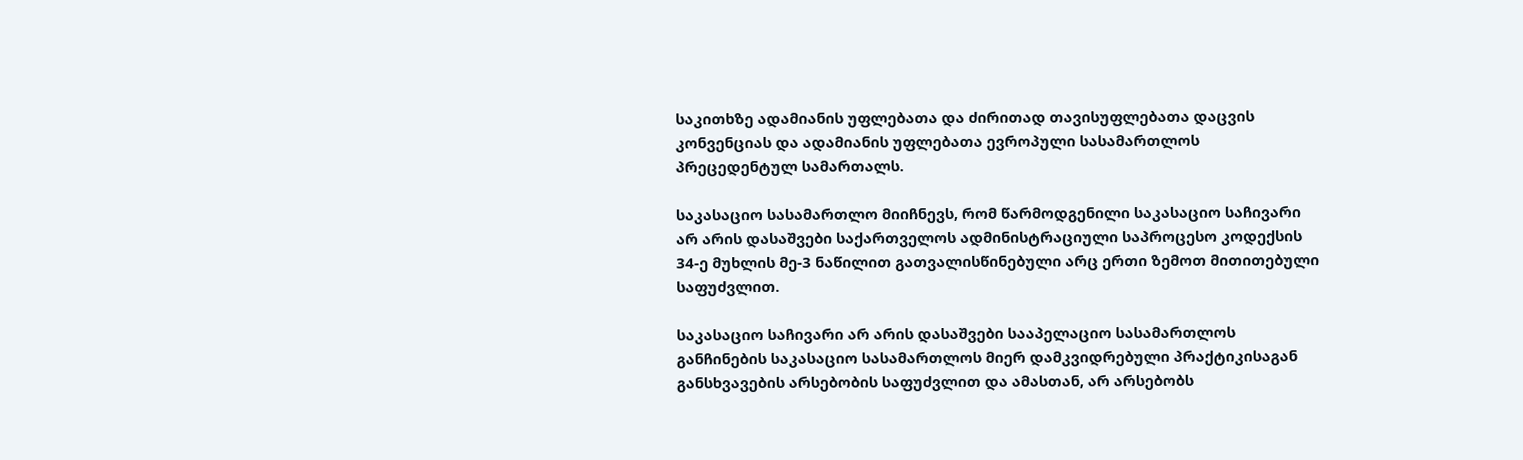საკითხზე ადამიანის უფლებათა და ძირითად თავისუფლებათა დაცვის კონვენციას და ადამიანის უფლებათა ევროპული სასამართლოს პრეცედენტულ სამართალს.

საკასაციო სასამართლო მიიჩნევს, რომ წარმოდგენილი საკასაციო საჩივარი არ არის დასაშვები საქართველოს ადმინისტრაციული საპროცესო კოდექსის 34-ე მუხლის მე-3 ნაწილით გათვალისწინებული არც ერთი ზემოთ მითითებული საფუძვლით.

საკასაციო საჩივარი არ არის დასაშვები სააპელაციო სასამართლოს განჩინების საკასაციო სასამართლოს მიერ დამკვიდრებული პრაქტიკისაგან განსხვავების არსებობის საფუძვლით და ამასთან, არ არსებობს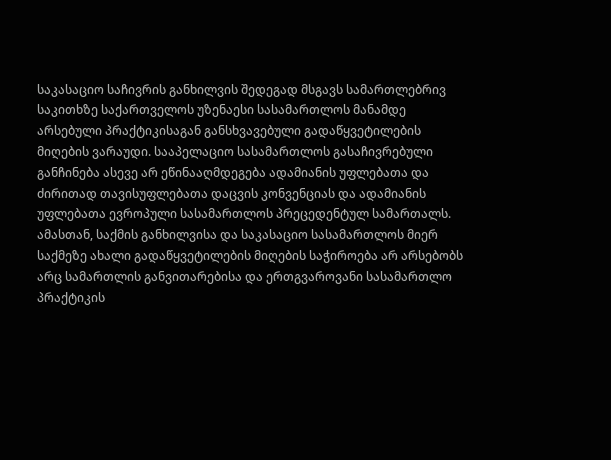საკასაციო საჩივრის განხილვის შედეგად მსგავს სამართლებრივ საკითხზე საქართველოს უზენაესი სასამართლოს მანამდე არსებული პრაქტიკისაგან განსხვავებული გადაწყვეტილების მიღების ვარაუდი. სააპელაციო სასამართლოს გასაჩივრებული განჩინება ასევე არ ეწინააღმდეგება ადამიანის უფლებათა და ძირითად თავისუფლებათა დაცვის კონვენციას და ადამიანის უფლებათა ევროპული სასამართლოს პრეცედენტულ სამართალს. ამასთან, საქმის განხილვისა და საკასაციო სასამართლოს მიერ საქმეზე ახალი გადაწყვეტილების მიღების საჭიროება არ არსებობს არც სამართლის განვითარებისა და ერთგვაროვანი სასამართლო პრაქტიკის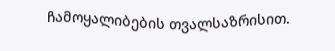ჩამოყალიბების თვალსაზრისით.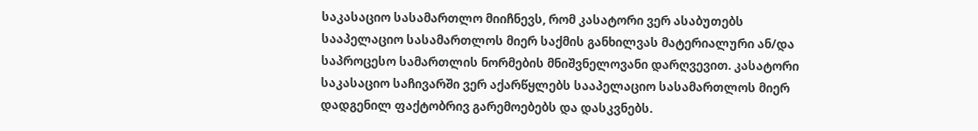საკასაციო სასამართლო მიიჩნევს, რომ კასატორი ვერ ასაბუთებს სააპელაციო სასამართლოს მიერ საქმის განხილვას მატერიალური ან/და საპროცესო სამართლის ნორმების მნიშვნელოვანი დარღვევით. კასატორი საკასაციო საჩივარში ვერ აქარწყლებს სააპელაციო სასამართლოს მიერ დადგენილ ფაქტობრივ გარემოებებს და დასკვნებს.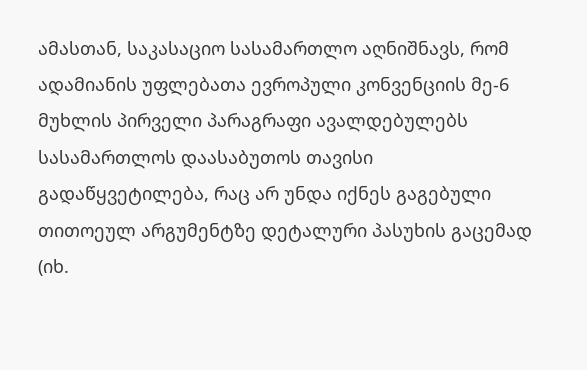ამასთან, საკასაციო სასამართლო აღნიშნავს, რომ ადამიანის უფლებათა ევროპული კონვენციის მე-6 მუხლის პირველი პარაგრაფი ავალდებულებს სასამართლოს დაასაბუთოს თავისი გადაწყვეტილება, რაც არ უნდა იქნეს გაგებული თითოეულ არგუმენტზე დეტალური პასუხის გაცემად (იხ.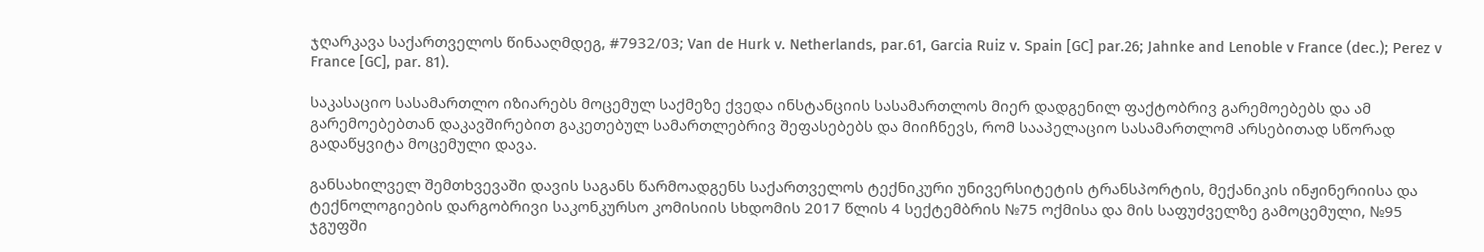ჯღარკავა საქართველოს წინააღმდეგ, #7932/03; Van de Hurk v. Netherlands, par.61, Garcia Ruiz v. Spain [GC] par.26; Jahnke and Lenoble v France (dec.); Perez v France [GC], par. 81).

საკასაციო სასამართლო იზიარებს მოცემულ საქმეზე ქვედა ინსტანციის სასამართლოს მიერ დადგენილ ფაქტობრივ გარემოებებს და ამ გარემოებებთან დაკავშირებით გაკეთებულ სამართლებრივ შეფასებებს და მიიჩნევს, რომ სააპელაციო სასამართლომ არსებითად სწორად გადაწყვიტა მოცემული დავა.

განსახილველ შემთხვევაში დავის საგანს წარმოადგენს საქართველოს ტექნიკური უნივერსიტეტის ტრანსპორტის, მექანიკის ინჟინერიისა და ტექნოლოგიების დარგობრივი საკონკურსო კომისიის სხდომის 2017 წლის 4 სექტემბრის №75 ოქმისა და მის საფუძველზე გამოცემული, №95 ჯგუფში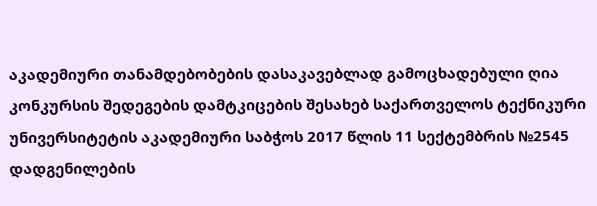აკადემიური თანამდებობების დასაკავებლად გამოცხადებული ღია კონკურსის შედეგების დამტკიცების შესახებ საქართველოს ტექნიკური უნივერსიტეტის აკადემიური საბჭოს 2017 წლის 11 სექტემბრის №2545 დადგენილების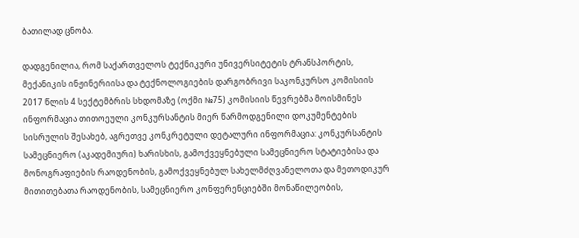ბათილად ცნობა.

დადგენილია, რომ საქართველოს ტექნიკური უნივერსიტეტის ტრანსპორტის, მექანიკის ინჟინერიისა და ტექნოლოგიების დარგობრივი საკონკურსო კომისიის 2017 წლის 4 სექტემბრის სხდომაზე (ოქმი №75) კომისიის წევრებმა მოისმინეს ინფორმაცია თითოეული კონკურსანტის მიერ წარმოდგენილი დოკუმენტების სისრულის შესახებ, აგრეთვე კონკრეტული დეტალური ინფორმაცია: კონკურსანტის სამეცნიერო (აკადემიური) ხარისხის, გამოქვეყნებული სამეცნიერო სტატიებისა და მონოგრაფიების რაოდენობის, გამოქვეყნებულ სახელმძღვანელოთა და მეთოდიკურ მითითებათა რაოდენობის, სამეცნიერო კონფერენციებში მონაწილეობის,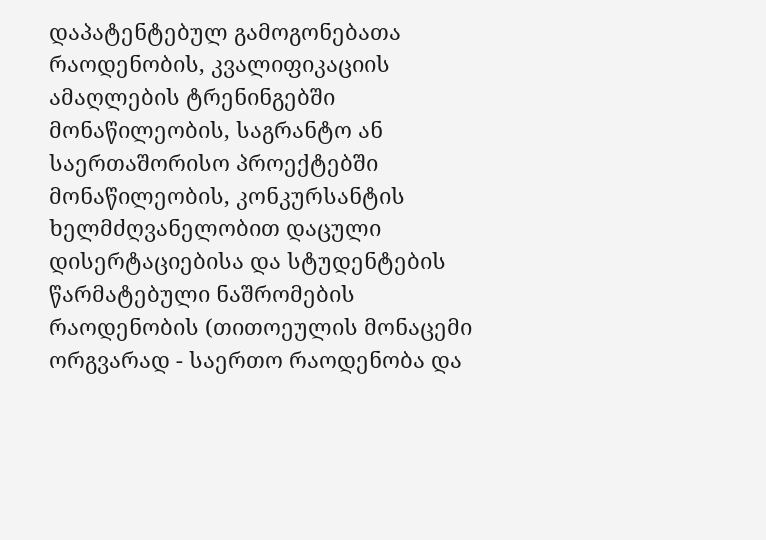დაპატენტებულ გამოგონებათა რაოდენობის, კვალიფიკაციის ამაღლების ტრენინგებში მონაწილეობის, საგრანტო ან საერთაშორისო პროექტებში მონაწილეობის, კონკურსანტის ხელმძღვანელობით დაცული დისერტაციებისა და სტუდენტების წარმატებული ნაშრომების რაოდენობის (თითოეულის მონაცემი ორგვარად - საერთო რაოდენობა და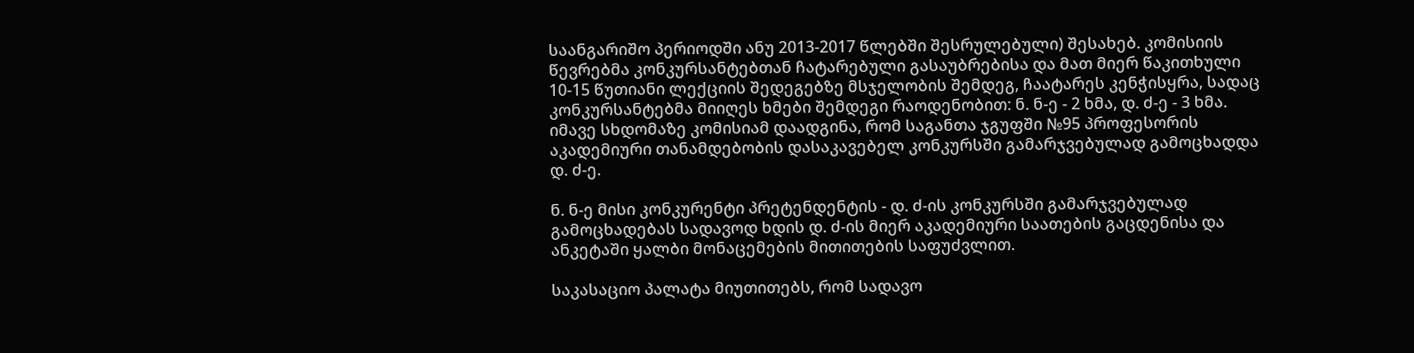საანგარიშო პერიოდში ანუ 2013-2017 წლებში შესრულებული) შესახებ. კომისიის წევრებმა კონკურსანტებთან ჩატარებული გასაუბრებისა და მათ მიერ წაკითხული 10-15 წუთიანი ლექციის შედეგებზე მსჯელობის შემდეგ, ჩაატარეს კენჭისყრა, სადაც კონკურსანტებმა მიიღეს ხმები შემდეგი რაოდენობით: ნ. ნ-ე - 2 ხმა, დ. ძ-ე - 3 ხმა. იმავე სხდომაზე კომისიამ დაადგინა, რომ საგანთა ჯგუფში №95 პროფესორის აკადემიური თანამდებობის დასაკავებელ კონკურსში გამარჯვებულად გამოცხადდა დ. ძ-ე.

ნ. ნ-ე მისი კონკურენტი პრეტენდენტის - დ. ძ-ის კონკურსში გამარჯვებულად გამოცხადებას სადავოდ ხდის დ. ძ-ის მიერ აკადემიური საათების გაცდენისა და ანკეტაში ყალბი მონაცემების მითითების საფუძვლით.

საკასაციო პალატა მიუთითებს, რომ სადავო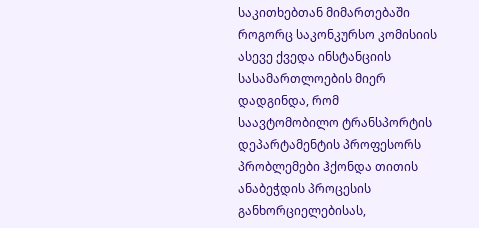საკითხებთან მიმართებაში როგორც საკონკურსო კომისიის ასევე ქვედა ინსტანციის სასამართლოების მიერ დადგინდა, რომ საავტომობილო ტრანსპორტის დეპარტამენტის პროფესორს პრობლემები ჰქონდა თითის ანაბეჭდის პროცესის განხორციელებისას,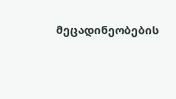მეცადინეობების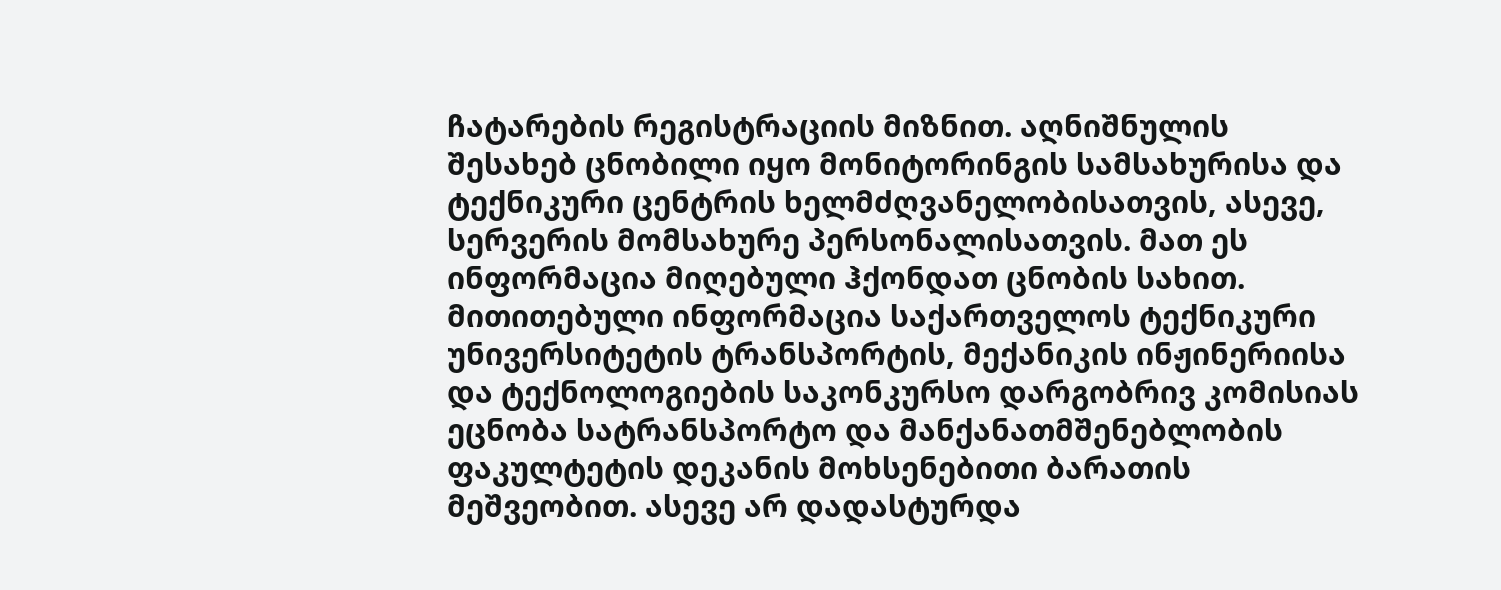ჩატარების რეგისტრაციის მიზნით. აღნიშნულის შესახებ ცნობილი იყო მონიტორინგის სამსახურისა და ტექნიკური ცენტრის ხელმძღვანელობისათვის, ასევე, სერვერის მომსახურე პერსონალისათვის. მათ ეს ინფორმაცია მიღებული ჰქონდათ ცნობის სახით. მითითებული ინფორმაცია საქართველოს ტექნიკური უნივერსიტეტის ტრანსპორტის, მექანიკის ინჟინერიისა და ტექნოლოგიების საკონკურსო დარგობრივ კომისიას ეცნობა სატრანსპორტო და მანქანათმშენებლობის ფაკულტეტის დეკანის მოხსენებითი ბარათის მეშვეობით. ასევე არ დადასტურდა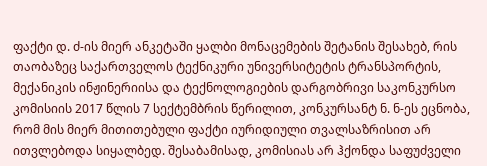ფაქტი დ. ძ-ის მიერ ანკეტაში ყალბი მონაცემების შეტანის შესახებ, რის თაობაზეც საქართველოს ტექნიკური უნივერსიტეტის ტრანსპორტის, მექანიკის ინჟინერიისა და ტექნოლოგიების დარგობრივი საკონკურსო კომისიის 2017 წლის 7 სექტემბრის წერილით, კონკურსანტ ნ. ნ-ეს ეცნობა, რომ მის მიერ მითითებული ფაქტი იურიდიული თვალსაზრისით არ ითვლებოდა სიყალბედ. შესაბამისად, კომისიას არ ჰქონდა საფუძველი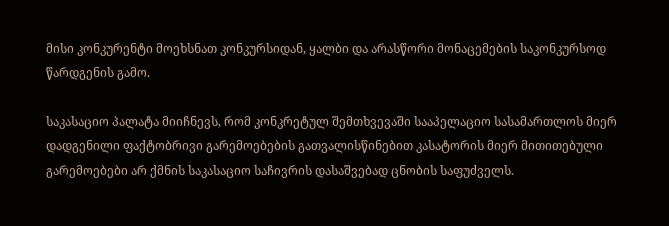მისი კონკურენტი მოეხსნათ კონკურსიდან, ყალბი და არასწორი მონაცემების საკონკურსოდ წარდგენის გამო.

საკასაციო პალატა მიიჩნევს, რომ კონკრეტულ შემთხვევაში სააპელაციო სასამართლოს მიერ დადგენილი ფაქტობრივი გარემოებების გათვალისწინებით კასატორის მიერ მითითებული გარემოებები არ ქმნის საკასაციო საჩივრის დასაშვებად ცნობის საფუძველს.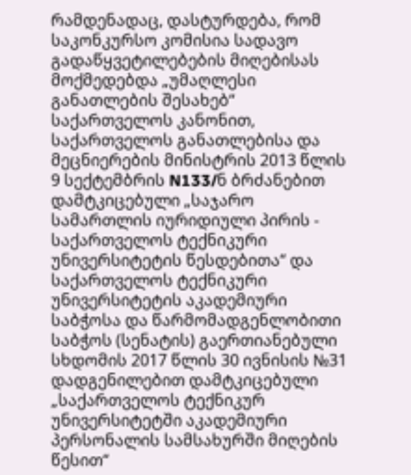რამდენადაც, დასტურდება, რომ საკონკურსო კომისია სადავო გადაწყვეტილებების მიღებისას მოქმედებდა „უმაღლესი განათლების შესახებ“ საქართველოს კანონით, საქართველოს განათლებისა და მეცნიერების მინისტრის 2013 წლის 9 სექტემბრის N133/ნ ბრძანებით დამტკიცებული „საჯარო სამართლის იურიდიული პირის - საქართველოს ტექნიკური უნივერსიტეტის წესდებითა“ და საქართველოს ტექნიკური უნივერსიტეტის აკადემიური საბჭოსა და წარმომადგენლობითი საბჭოს (სენატის) გაერთიანებული სხდომის 2017 წლის 30 ივნისის №31 დადგენილებით დამტკიცებული „საქართველოს ტექნიკურ უნივერსიტეტში აკადემიური პერსონალის სამსახურში მიღების წესით“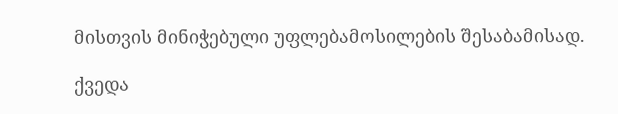მისთვის მინიჭებული უფლებამოსილების შესაბამისად.

ქვედა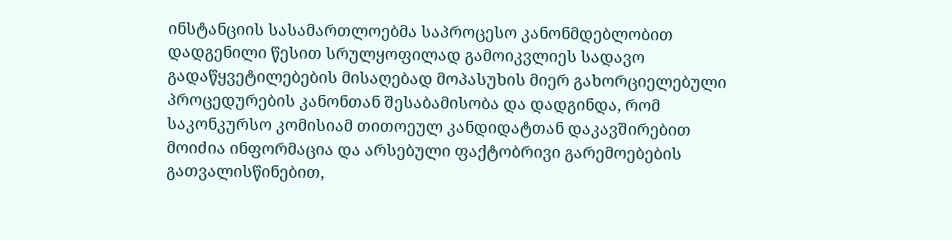ინსტანციის სასამართლოებმა საპროცესო კანონმდებლობით დადგენილი წესით სრულყოფილად გამოიკვლიეს სადავო გადაწყვეტილებების მისაღებად მოპასუხის მიერ გახორციელებული პროცედურების კანონთან შესაბამისობა და დადგინდა, რომ საკონკურსო კომისიამ თითოეულ კანდიდატთან დაკავშირებით მოიძია ინფორმაცია და არსებული ფაქტობრივი გარემოებების გათვალისწინებით,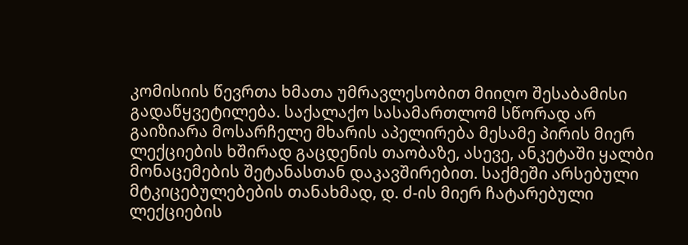კომისიის წევრთა ხმათა უმრავლესობით მიიღო შესაბამისი გადაწყვეტილება. საქალაქო სასამართლომ სწორად არ გაიზიარა მოსარჩელე მხარის აპელირება მესამე პირის მიერ ლექციების ხშირად გაცდენის თაობაზე, ასევე, ანკეტაში ყალბი მონაცემების შეტანასთან დაკავშირებით. საქმეში არსებული მტკიცებულებების თანახმად, დ. ძ-ის მიერ ჩატარებული ლექციების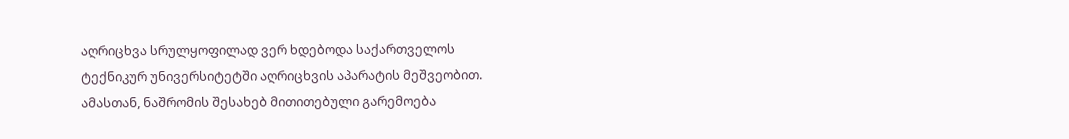აღრიცხვა სრულყოფილად ვერ ხდებოდა საქართველოს ტექნიკურ უნივერსიტეტში აღრიცხვის აპარატის მეშვეობით. ამასთან, ნაშრომის შესახებ მითითებული გარემოება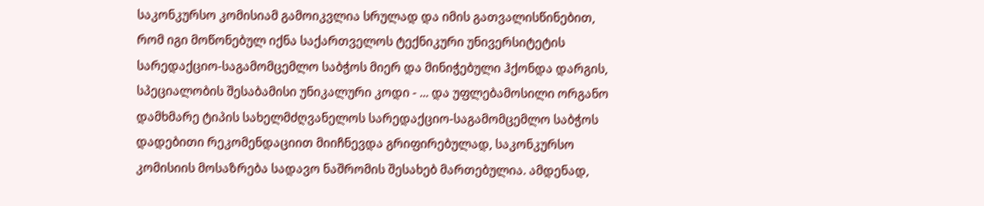საკონკურსო კომისიამ გამოიკვლია სრულად და იმის გათვალისწინებით, რომ იგი მოწონებულ იქნა საქართველოს ტექნიკური უნივერსიტეტის სარედაქციო-საგამომცემლო საბჭოს მიერ და მინიჭებული ჰქონდა დარგის, სპეციალობის შესაბამისი უნიკალური კოდი - ... და უფლებამოსილი ორგანო დამხმარე ტიპის სახელმძღვანელოს სარედაქციო-საგამომცემლო საბჭოს დადებითი რეკომენდაციით მიიჩნევდა გრიფირებულად, საკონკურსო კომისიის მოსაზრება სადავო ნაშრომის შესახებ მართებულია. ამდენად,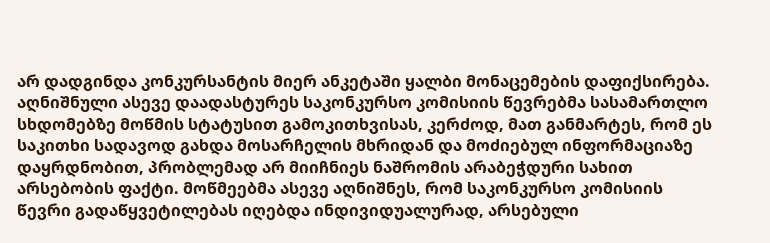არ დადგინდა კონკურსანტის მიერ ანკეტაში ყალბი მონაცემების დაფიქსირება. აღნიშნული ასევე დაადასტურეს საკონკურსო კომისიის წევრებმა სასამართლო სხდომებზე მოწმის სტატუსით გამოკითხვისას, კერძოდ, მათ განმარტეს, რომ ეს საკითხი სადავოდ გახდა მოსარჩელის მხრიდან და მოძიებულ ინფორმაციაზე დაყრდნობით, პრობლემად არ მიიჩნიეს ნაშრომის არაბეჭდური სახით არსებობის ფაქტი. მოწმეებმა ასევე აღნიშნეს, რომ საკონკურსო კომისიის წევრი გადაწყვეტილებას იღებდა ინდივიდუალურად, არსებული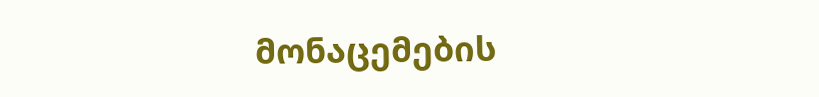მონაცემების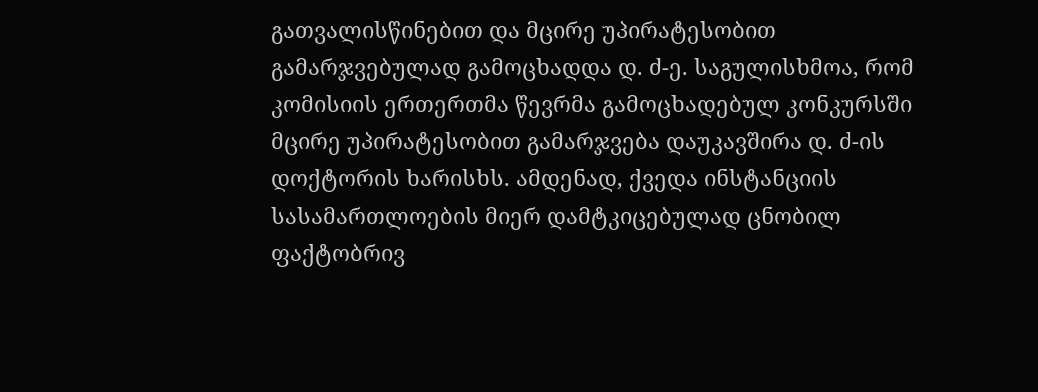გათვალისწინებით და მცირე უპირატესობით გამარჯვებულად გამოცხადდა დ. ძ-ე. საგულისხმოა, რომ კომისიის ერთერთმა წევრმა გამოცხადებულ კონკურსში მცირე უპირატესობით გამარჯვება დაუკავშირა დ. ძ-ის დოქტორის ხარისხს. ამდენად, ქვედა ინსტანციის სასამართლოების მიერ დამტკიცებულად ცნობილ ფაქტობრივ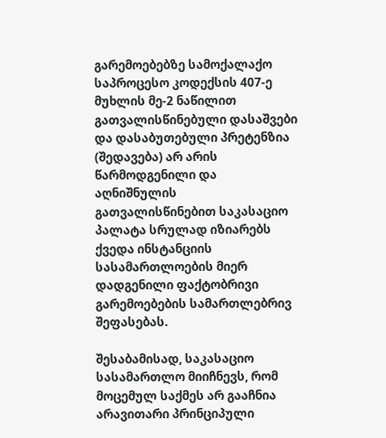გარემოებებზე სამოქალაქო საპროცესო კოდექსის 407-ე მუხლის მე-2 ნაწილით გათვალისწინებული დასაშვები და დასაბუთებული პრეტენზია (შედავება) არ არის წარმოდგენილი და აღნიშნულის გათვალისწინებით საკასაციო პალატა სრულად იზიარებს ქვედა ინსტანციის სასამართლოების მიერ დადგენილი ფაქტობრივი გარემოებების სამართლებრივ შეფასებას.

შესაბამისად, საკასაციო სასამართლო მიიჩნევს, რომ მოცემულ საქმეს არ გააჩნია არავითარი პრინციპული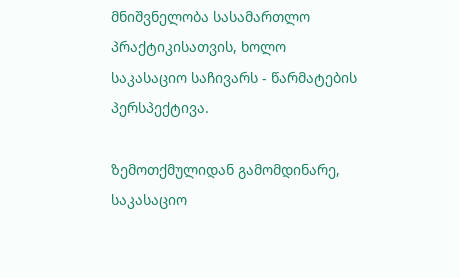მნიშვნელობა სასამართლო პრაქტიკისათვის, ხოლო საკასაციო საჩივარს - წარმატების პერსპექტივა.

ზემოთქმულიდან გამომდინარე, საკასაციო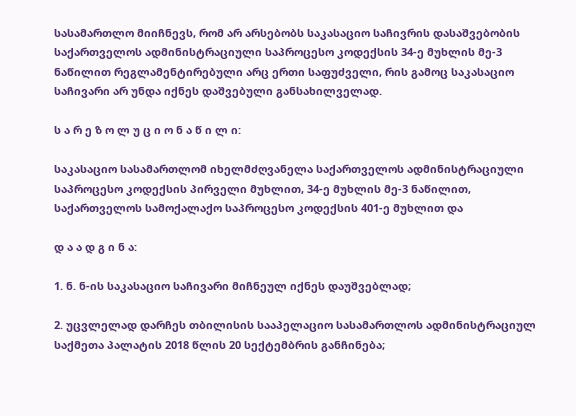სასამართლო მიიჩნევს, რომ არ არსებობს საკასაციო საჩივრის დასაშვებობის საქართველოს ადმინისტრაციული საპროცესო კოდექსის 34-ე მუხლის მე-3 ნაწილით რეგლამენტირებული არც ერთი საფუძველი, რის გამოც საკასაციო საჩივარი არ უნდა იქნეს დაშვებული განსახილველად.

ს ა რ ე ზ ო ლ უ ც ი ო ნ ა წ ი ლ ი:

საკასაციო სასამართლომ იხელმძღვანელა საქართველოს ადმინისტრაციული საპროცესო კოდექსის პირველი მუხლით, 34-ე მუხლის მე-3 ნაწილით, საქართველოს სამოქალაქო საპროცესო კოდექსის 401-ე მუხლით და

დ ა ა დ გ ი ნ ა:

1. ნ. ნ-ის საკასაციო საჩივარი მიჩნეულ იქნეს დაუშვებლად;

2. უცვლელად დარჩეს თბილისის სააპელაციო სასამართლოს ადმინისტრაციულ საქმეთა პალატის 2018 წლის 20 სექტემბრის განჩინება;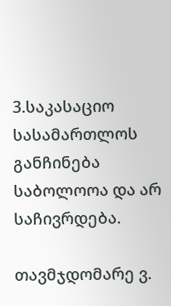3.საკასაციო სასამართლოს განჩინება საბოლოოა და არ საჩივრდება.

თავმჯდომარე ვ.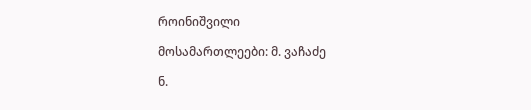როინიშვილი

მოსამართლეები: მ. ვაჩაძე

ნ.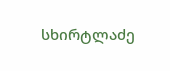სხირტლაძე